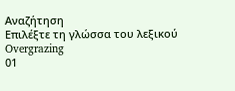Αναζήτηση
Επιλέξτε τη γλώσσα του λεξικού
Overgrazing
01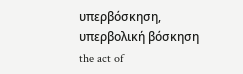υπερβόσκηση, υπερβολική βόσκηση
the act of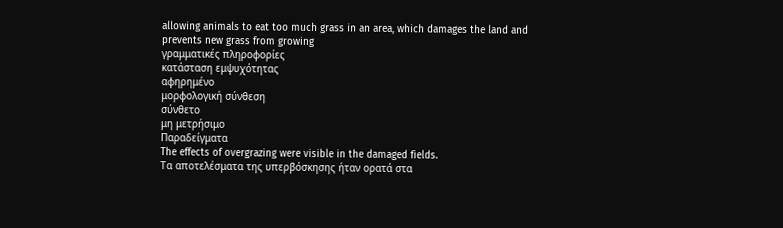allowing animals to eat too much grass in an area, which damages the land and prevents new grass from growing
γραμματικές πληροφορίες
κατάσταση εμψυχότητας
αφηρημένο
μορφολογική σύνθεση
σύνθετο
μη μετρήσιμο
Παραδείγματα
The effects of overgrazing were visible in the damaged fields.
Τα αποτελέσματα της υπερβόσκησης ήταν ορατά στα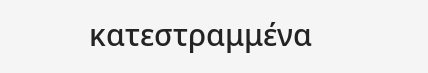κατεστραμμένα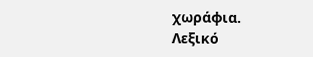χωράφια.
Λεξικό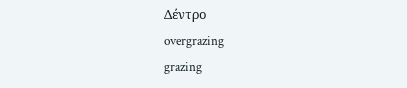Δέντρο
overgrazing
grazing